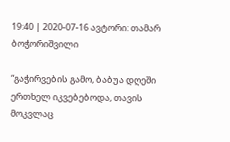19:40 | 2020-07-16 ავტორი: თამარ ბოჭორიშვილი

“გაჭირვების გამო, ბაბუა დღეში ერთხელ იკვებებოდა, თავის მოკვლაც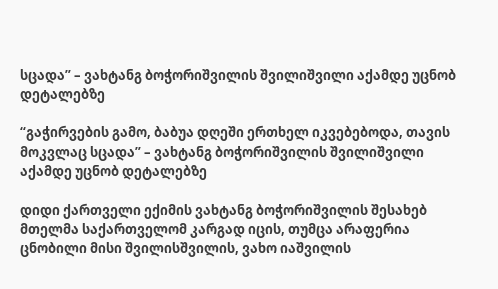სცადა” – ვახტანგ ბოჭორიშვილის შვილიშვილი აქამდე უცნობ დეტალებზე

“გაჭირვების გამო, ბაბუა დღეში ერთხელ იკვებებოდა, თავის მოკვლაც სცადა” – ვახტანგ ბოჭორიშვილის შვილიშვილი აქამდე უცნობ დეტალებზე

დიდი ქართველი ექიმის ვახტანგ ბოჭორიშვილის შესახებ მთელმა საქართველომ კარგად იცის, თუმცა არაფერია ცნობილი მისი შვილისშვილის, ვახო იაშვილის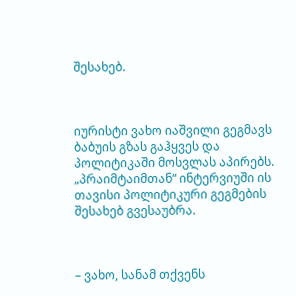შესახებ.



იურისტი ვახო იაშვილი გეგმავს ბაბუის გზას გაჰყვეს და პოლიტიკაში მოსვლას აპირებს. „პრაიმტაიმთან“ ინტერვიუში ის თავისი პოლიტიკური გეგმების შესახებ გვესაუბრა.



– ვახო, სანამ თქვენს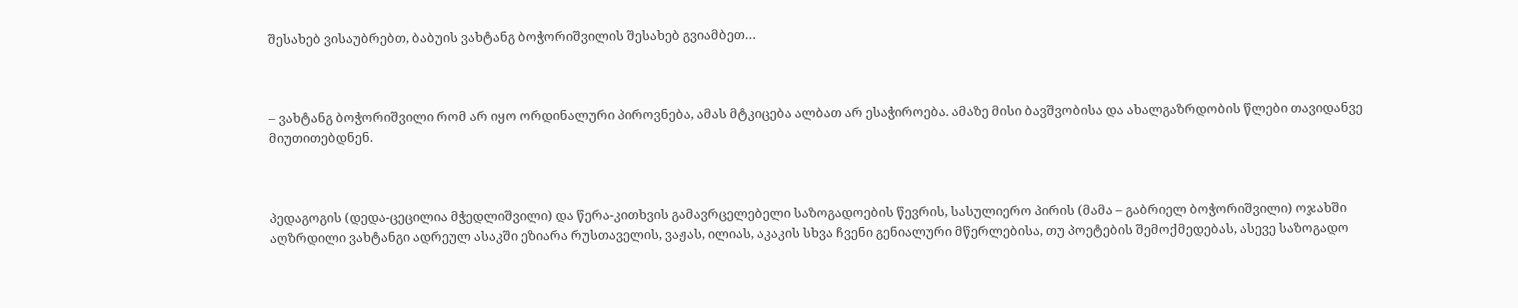შესახებ ვისაუბრებთ, ბაბუის ვახტანგ ბოჭორიშვილის შესახებ გვიამბეთ…



– ვახტანგ ბოჭორიშვილი რომ არ იყო ორდინალური პიროვნება, ამას მტკიცება ალბათ არ ესაჭიროება. ამაზე მისი ბავშვობისა და ახალგაზრდობის წლები თავიდანვე მიუთითებდნენ.



პედაგოგის (დედა-ცეცილია მჭედლიშვილი) და წერა-კითხვის გამავრცელებელი საზოგადოების წევრის, სასულიერო პირის (მამა – გაბრიელ ბოჭორიშვილი) ოჯახში აღზრდილი ვახტანგი ადრეულ ასაკში ეზიარა რუსთაველის, ვაჟას, ილიას, აკაკის სხვა ჩვენი გენიალური მწერლებისა, თუ პოეტების შემოქმედებას, ასევე საზოგადო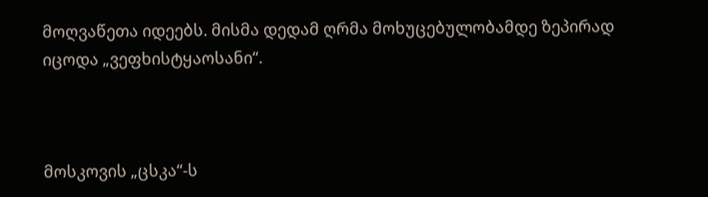მოღვაწეთა იდეებს. მისმა დედამ ღრმა მოხუცებულობამდე ზეპირად იცოდა „ვეფხისტყაოსანი“.



მოსკოვის „ცსკა“-ს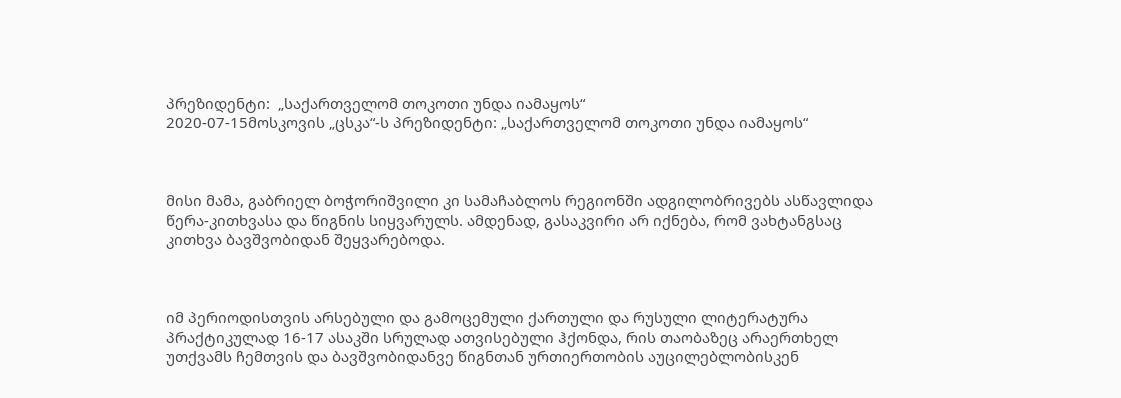პრეზიდენტი:  „საქართველომ თოკოთი უნდა იამაყოს“
2020-07-15მოსკოვის „ცსკა“-ს პრეზიდენტი: „საქართველომ თოკოთი უნდა იამაყოს“



მისი მამა, გაბრიელ ბოჭორიშვილი კი სამაჩაბლოს რეგიონში ადგილობრივებს ასწავლიდა წერა-კითხვასა და წიგნის სიყვარულს. ამდენად, გასაკვირი არ იქნება, რომ ვახტანგსაც კითხვა ბავშვობიდან შეყვარებოდა.



იმ პერიოდისთვის არსებული და გამოცემული ქართული და რუსული ლიტერატურა პრაქტიკულად 16-17 ასაკში სრულად ათვისებული ჰქონდა, რის თაობაზეც არაერთხელ უთქვამს ჩემთვის და ბავშვობიდანვე წიგნთან ურთიერთობის აუცილებლობისკენ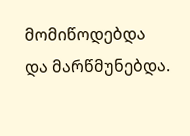მომიწოდებდა და მარწმუნებდა.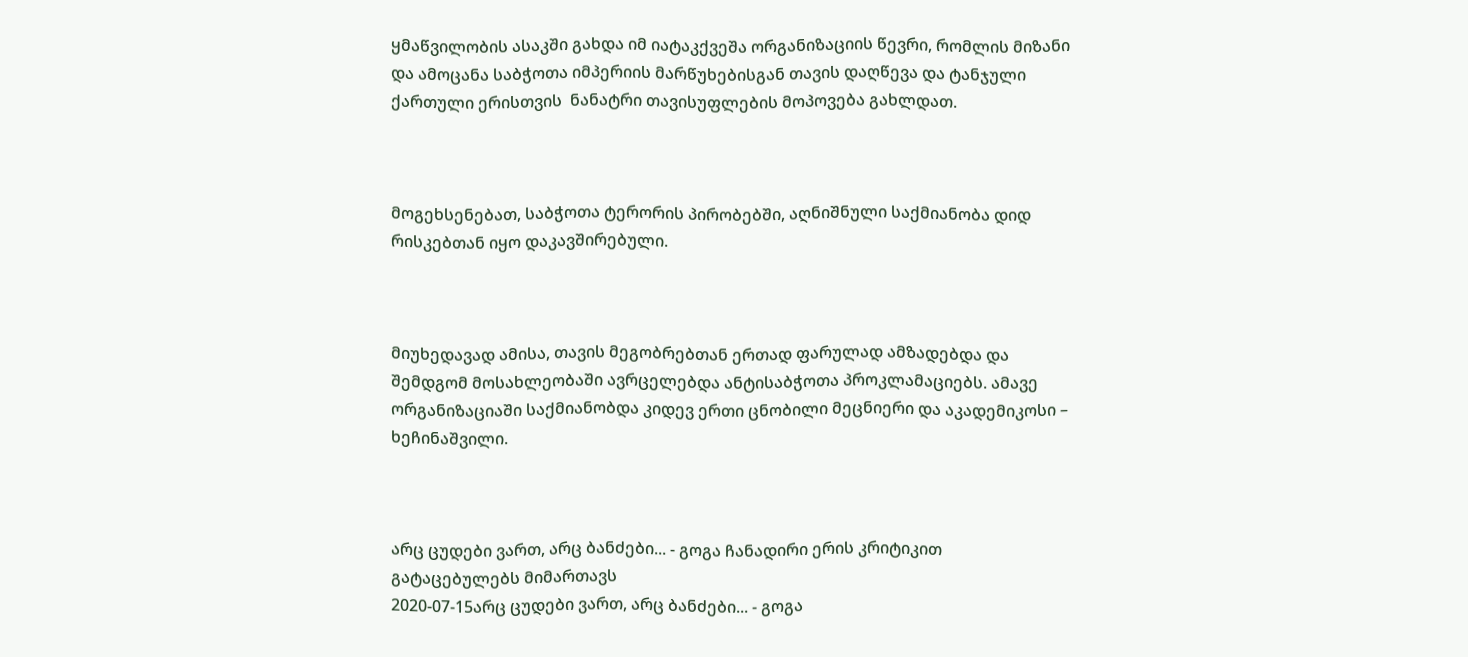ყმაწვილობის ასაკში გახდა იმ იატაკქვეშა ორგანიზაციის წევრი, რომლის მიზანი და ამოცანა საბჭოთა იმპერიის მარწუხებისგან თავის დაღწევა და ტანჯული ქართული ერისთვის  ნანატრი თავისუფლების მოპოვება გახლდათ.



მოგეხსენებათ, საბჭოთა ტერორის პირობებში, აღნიშნული საქმიანობა დიდ რისკებთან იყო დაკავშირებული.



მიუხედავად ამისა, თავის მეგობრებთან ერთად ფარულად ამზადებდა და შემდგომ მოსახლეობაში ავრცელებდა ანტისაბჭოთა პროკლამაციებს. ამავე ორგანიზაციაში საქმიანობდა კიდევ ერთი ცნობილი მეცნიერი და აკადემიკოსი – ხეჩინაშვილი.



არც ცუდები ვართ, არც ბანძები... - გოგა ჩანადირი ერის კრიტიკით გატაცებულებს მიმართავს
2020-07-15არც ცუდები ვართ, არც ბანძები... - გოგა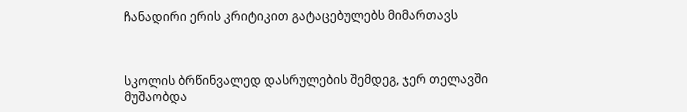ჩანადირი ერის კრიტიკით გატაცებულებს მიმართავს



სკოლის ბრწინვალედ დასრულების შემდეგ, ჯერ თელავში მუშაობდა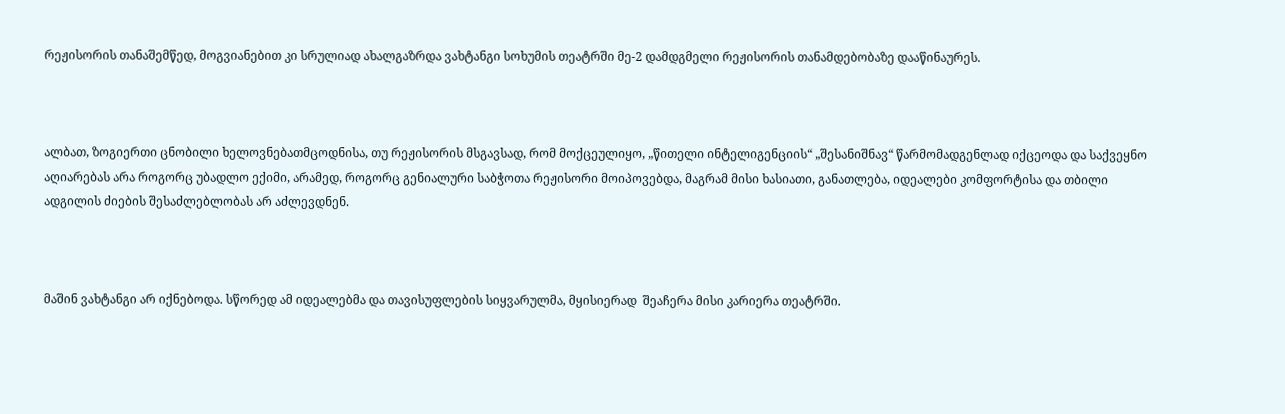რეჟისორის თანაშემწედ, მოგვიანებით კი სრულიად ახალგაზრდა ვახტანგი სოხუმის თეატრში მე-2 დამდგმელი რეჟისორის თანამდებობაზე დააწინაურეს.



ალბათ, ზოგიერთი ცნობილი ხელოვნებათმცოდნისა, თუ რეჟისორის მსგავსად, რომ მოქცეულიყო, „წითელი ინტელიგენციის“ „შესანიშნავ“ წარმომადგენლად იქცეოდა და საქვეყნო აღიარებას არა როგორც უბადლო ექიმი, არამედ, როგორც გენიალური საბჭოთა რეჟისორი მოიპოვებდა, მაგრამ მისი ხასიათი, განათლება, იდეალები კომფორტისა და თბილი ადგილის ძიების შესაძლებლობას არ აძლევდნენ.



მაშინ ვახტანგი არ იქნებოდა. სწორედ ამ იდეალებმა და თავისუფლების სიყვარულმა, მყისიერად  შეაჩერა მისი კარიერა თეატრში.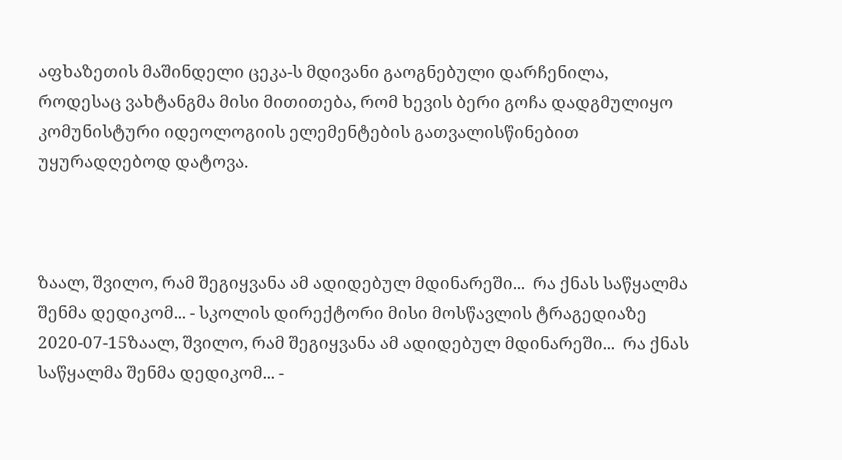აფხაზეთის მაშინდელი ცეკა-ს მდივანი გაოგნებული დარჩენილა, როდესაც ვახტანგმა მისი მითითება, რომ ხევის ბერი გოჩა დადგმულიყო კომუნისტური იდეოლოგიის ელემენტების გათვალისწინებით უყურადღებოდ დატოვა.



ზაალ, შვილო, რამ შეგიყვანა ამ ადიდებულ მდინარეში...  რა ქნას საწყალმა შენმა დედიკომ... - სკოლის დირექტორი მისი მოსწავლის ტრაგედიაზე
2020-07-15ზაალ, შვილო, რამ შეგიყვანა ამ ადიდებულ მდინარეში...  რა ქნას საწყალმა შენმა დედიკომ... -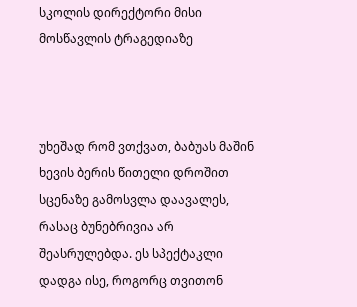სკოლის დირექტორი მისი მოსწავლის ტრაგედიაზე



უხეშად რომ ვთქვათ, ბაბუას მაშინ ხევის ბერის წითელი დროშით სცენაზე გამოსვლა დაავალეს, რასაც ბუნებრივია არ შეასრულებდა. ეს სპექტაკლი დადგა ისე, როგორც თვითონ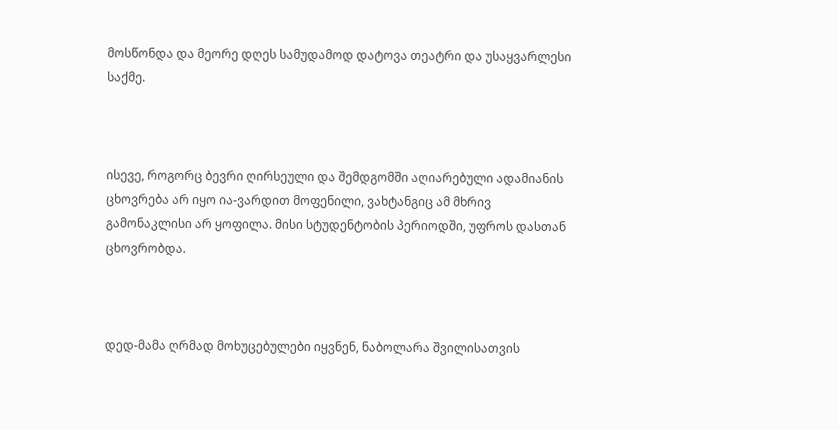მოსწონდა და მეორე დღეს სამუდამოდ დატოვა თეატრი და უსაყვარლესი საქმე.



ისევე, როგორც ბევრი ღირსეული და შემდგომში აღიარებული ადამიანის ცხოვრება არ იყო ია-ვარდით მოფენილი, ვახტანგიც ამ მხრივ გამონაკლისი არ ყოფილა. მისი სტუდენტობის პერიოდში, უფროს დასთან ცხოვრობდა.



დედ-მამა ღრმად მოხუცებულები იყვნენ, ნაბოლარა შვილისათვის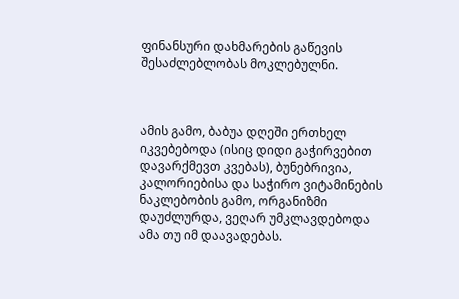ფინანსური დახმარების გაწევის შესაძლებლობას მოკლებულნი.



ამის გამო, ბაბუა დღეში ერთხელ იკვებებოდა (ისიც დიდი გაჭირვებით დავარქმევთ კვებას), ბუნებრივია,  კალორიებისა და საჭირო ვიტამინების ნაკლებობის გამო, ორგანიზმი დაუძლურდა, ვეღარ უმკლავდებოდა ამა თუ იმ დაავადებას.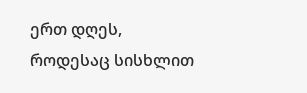ერთ დღეს, როდესაც სისხლით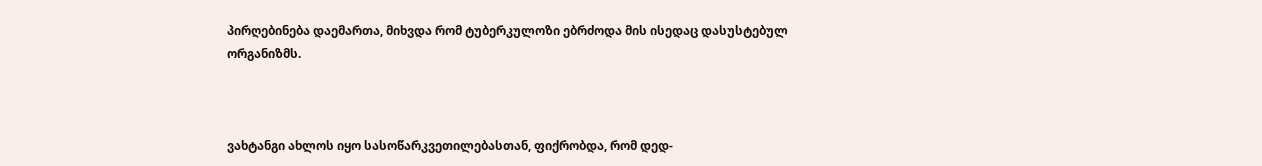პირღებინება დაემართა, მიხვდა რომ ტუბერკულოზი ებრძოდა მის ისედაც დასუსტებულ ორგანიზმს.



ვახტანგი ახლოს იყო სასოწარკვეთილებასთან, ფიქრობდა, რომ დედ-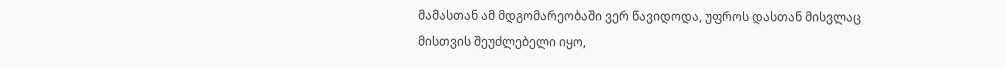მამასთან ამ მდგომარეობაში ვერ წავიდოდა, უფროს დასთან მისვლაც მისთვის შეუძლებელი იყო,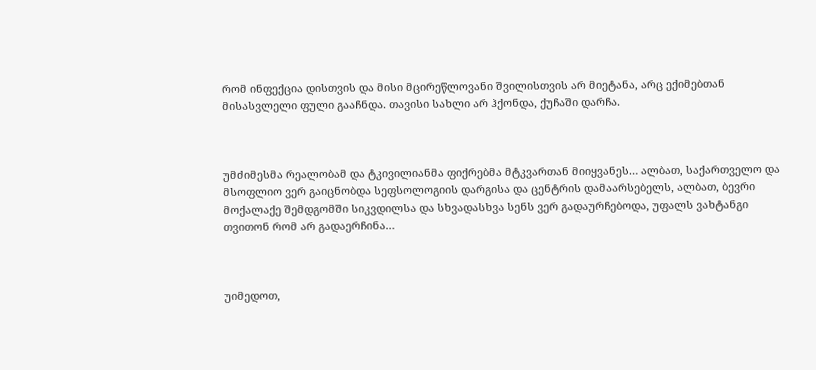რომ ინფექცია დისთვის და მისი მცირეწლოვანი შვილისთვის არ მიეტანა, არც ექიმებთან მისასვლელი ფული გააჩნდა. თავისი სახლი არ ჰქონდა, ქუჩაში დარჩა.



უმძიმესმა რეალობამ და ტკივილიანმა ფიქრებმა მტკვართან მიიყვანეს… ალბათ, საქართველო და მსოფლიო ვერ გაიცნობდა სეფსოლოგიის დარგისა და ცენტრის დამაარსებელს, ალბათ, ბევრი მოქალაქე შემდგომში სიკვდილსა და სხვადასხვა სენს ვერ გადაურჩებოდა, უფალს ვახტანგი თვითონ რომ არ გადაერჩინა…



უიმედოთ,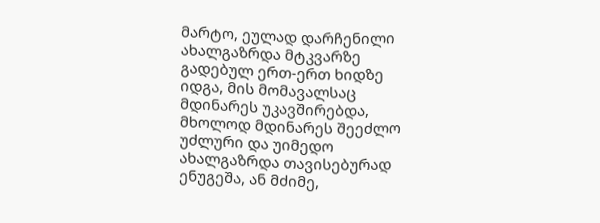მარტო, ეულად დარჩენილი ახალგაზრდა მტკვარზე გადებულ ერთ-ერთ ხიდზე იდგა, მის მომავალსაც მდინარეს უკავშირებდა, მხოლოდ მდინარეს შეეძლო უძლური და უიმედო ახალგაზრდა თავისებურად ენუგეშა, ან მძიმე,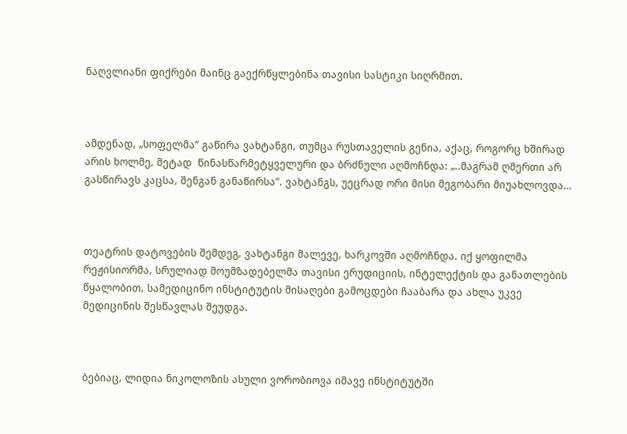ნაღვლიანი ფიქრები მაინც გაექრწყლებინა თავისი სასტიკი სიღრმით.



ამდენად, „სოფელმა“ გაწირა ვახტანგი, თუმცა რუსთაველის გენია, აქაც, როგორც ხშირად არის ხოლმე, მეტად  წინასწარმეტყველური და ბრძნული აღმოჩნდა: „..მაგრამ ღმერთი არ გასწირავს კაცსა, შენგან განაწირსა“. ვახტანგს, უეცრად ორი მისი მეგობარი მიუახლოვდა…



თეატრის დატოვების შემდეგ, ვახტანგი მალევე, ხარკოვში აღმოჩნდა. იქ ყოფილმა რეჟისიორმა, სრულიად მოუმზადებელმა თავისი ერუდიციის, ინტელექტის და განათლების წყალობით, სამედიცინო ინსტიტუტის მისაღები გამოცდები ჩააბარა და ახლა უკვე მედიცინის შესწავლას შეუდგა.



ბებიაც, ლიდია ნიკოლოზის ასული ვორობიოვა იმავე ინსტიტუტში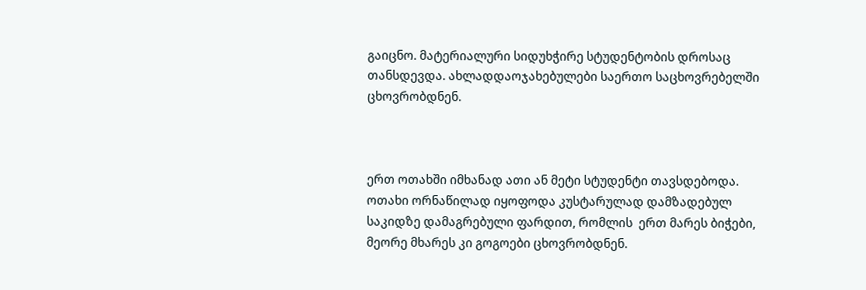გაიცნო. მატერიალური სიდუხჭირე სტუდენტობის დროსაც თანსდევდა. ახლადდაოჯახებულები საერთო საცხოვრებელში ცხოვრობდნენ.



ერთ ოთახში იმხანად ათი ან მეტი სტუდენტი თავსდებოდა. ოთახი ორნაწილად იყოფოდა კუსტარულად დამზადებულ საკიდზე დამაგრებული ფარდით, რომლის  ერთ მარეს ბიჭები, მეორე მხარეს კი გოგოები ცხოვრობდნენ.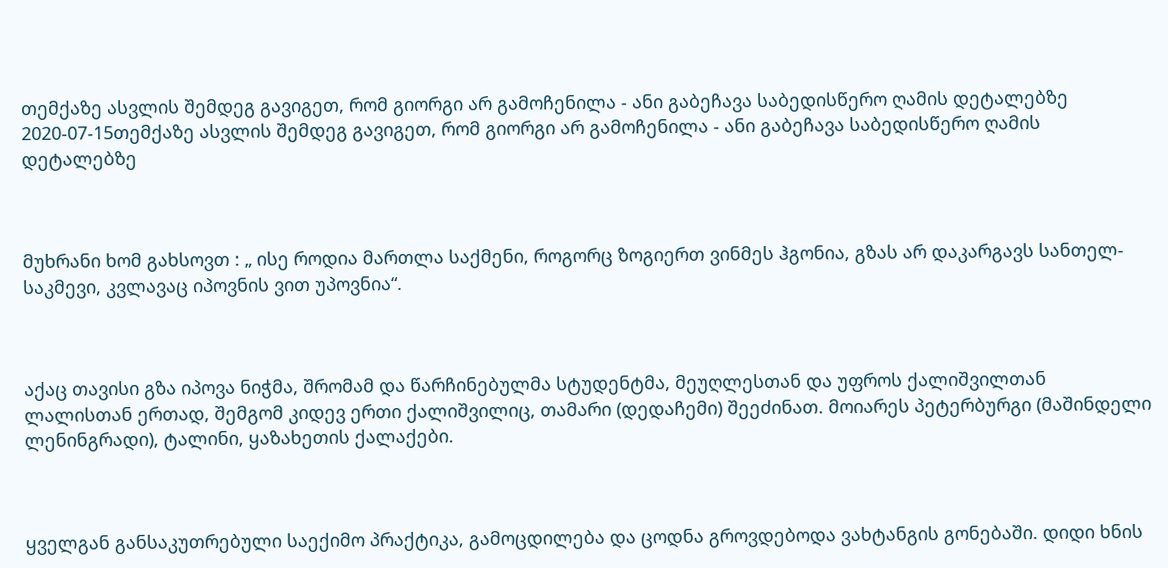თემქაზე ასვლის შემდეგ გავიგეთ, რომ გიორგი არ გამოჩენილა - ანი გაბეჩავა საბედისწერო ღამის დეტალებზე
2020-07-15თემქაზე ასვლის შემდეგ გავიგეთ, რომ გიორგი არ გამოჩენილა - ანი გაბეჩავა საბედისწერო ღამის დეტალებზე



მუხრანი ხომ გახსოვთ : „ ისე როდია მართლა საქმენი, როგორც ზოგიერთ ვინმეს ჰგონია, გზას არ დაკარგავს სანთელ-საკმევი, კვლავაც იპოვნის ვით უპოვნია“.



აქაც თავისი გზა იპოვა ნიჭმა, შრომამ და წარჩინებულმა სტუდენტმა, მეუღლესთან და უფროს ქალიშვილთან ლალისთან ერთად, შემგომ კიდევ ერთი ქალიშვილიც, თამარი (დედაჩემი) შეეძინათ. მოიარეს პეტერბურგი (მაშინდელი ლენინგრადი), ტალინი, ყაზახეთის ქალაქები.



ყველგან განსაკუთრებული საექიმო პრაქტიკა, გამოცდილება და ცოდნა გროვდებოდა ვახტანგის გონებაში. დიდი ხნის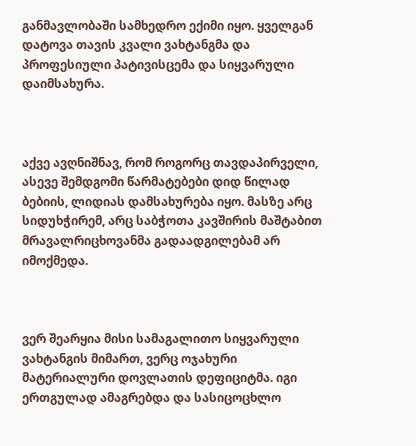განმავლობაში სამხედრო ექიმი იყო. ყველგან დატოვა თავის კვალი ვახტანგმა და პროფესიული პატივისცემა და სიყვარული დაიმსახურა.



აქვე ავღნიშნავ, რომ როგორც თავდაპირველი, ასევე შემდგომი წარმატებები დიდ წილად ბებიის, ლიდიას დამსახურება იყო. მასზე არც სიდუხჭირემ, არც საბჭოთა კავშირის მაშტაბით მრავალრიცხოვანმა გადაადგილებამ არ იმოქმედა.



ვერ შეარყია მისი სამაგალითო სიყვარული ვახტანგის მიმართ, ვერც ოჯახური მატერიალური დოვლათის დეფიციტმა. იგი ერთგულად ამაგრებდა და სასიცოცხლო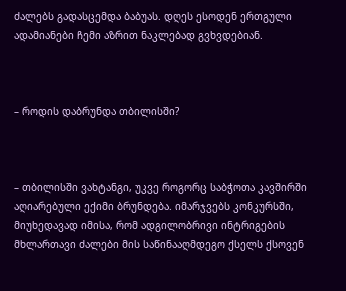ძალებს გადასცემდა ბაბუას. დღეს ესოდენ ერთგული ადამიანები ჩემი აზრით ნაკლებად გვხვდებიან.



– როდის დაბრუნდა თბილისში?



– თბილისში ვახტანგი, უკვე როგორც საბჭოთა კავშირში აღიარებული ექიმი ბრუნდება. იმარჯვებს კონკურსში, მიუხედავად იმისა, რომ ადგილობრივი ინტრიგების  მხლართავი ძალები მის საწინააღმდეგო ქსელს ქსოვენ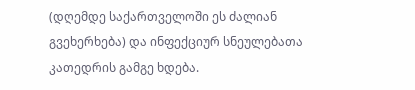(დღემდე საქართველოში ეს ძალიან გვეხერხება) და ინფექციურ სნეულებათა კათედრის გამგე ხდება.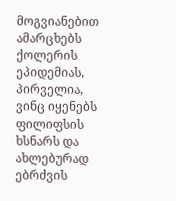მოგვიანებით ამარცხებს ქოლერის ეპიდემიას, პირველია, ვინც იყენებს ფილიფსის ხსნარს და ახლებურად ებრძვის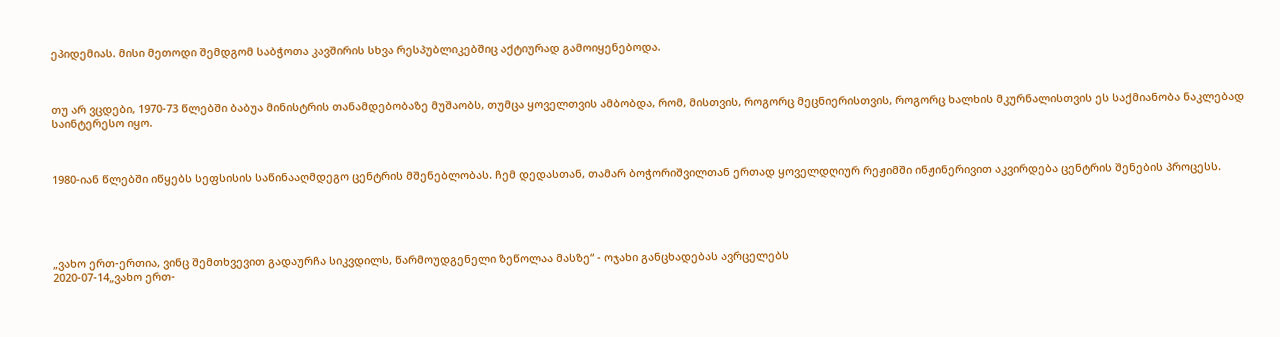ეპიდემიას. მისი მეთოდი შემდგომ საბჭოთა კავშირის სხვა რესპუბლიკებშიც აქტიურად გამოიყენებოდა.



თუ არ ვცდები, 1970-73 წლებში ბაბუა მინისტრის თანამდებობაზე მუშაობს, თუმცა ყოველთვის ამბობდა, რომ, მისთვის, როგორც მეცნიერისთვის, როგორც ხალხის მკურნალისთვის ეს საქმიანობა ნაკლებად საინტერესო იყო.



1980-იან წლებში იწყებს სეფსისის საწინააღმდეგო ცენტრის მშენებლობას. ჩემ დედასთან, თამარ ბოჭორიშვილთან ერთად ყოველდღიურ რეჟიმში ინჟინერივით აკვირდება ცენტრის შენების პროცესს.





„ვახო ერთ-ერთია, ვინც შემთხვევით გადაურჩა სიკვდილს, წარმოუდგენელი ზეწოლაა მასზე“ - ოჯახი განცხადებას ავრცელებს
2020-07-14„ვახო ერთ-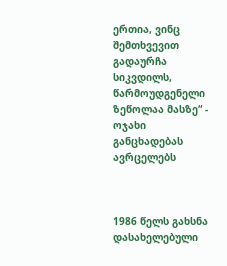ერთია, ვინც შემთხვევით გადაურჩა სიკვდილს, წარმოუდგენელი ზეწოლაა მასზე“ - ოჯახი განცხადებას ავრცელებს



1986 წელს გახსნა დასახელებული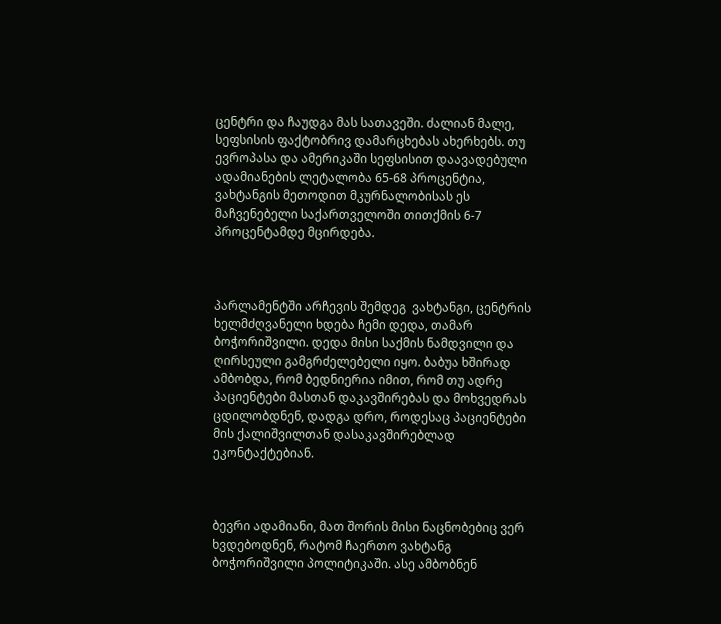ცენტრი და ჩაუდგა მას სათავეში. ძალიან მალე, სეფსისის ფაქტობრივ დამარცხებას ახერხებს. თუ ევროპასა და ამერიკაში სეფსისით დაავადებული ადამიანების ლეტალობა 65-68 პროცენტია, ვახტანგის მეთოდით მკურნალობისას ეს მაჩვენებელი საქართველოში თითქმის 6-7 პროცენტამდე მცირდება.



პარლამენტში არჩევის შემდეგ  ვახტანგი, ცენტრის ხელმძღვანელი ხდება ჩემი დედა, თამარ ბოჭორიშვილი. დედა მისი საქმის ნამდვილი და ღირსეული გამგრძელებელი იყო. ბაბუა ხშირად ამბობდა, რომ ბედნიერია იმით, რომ თუ ადრე პაციენტები მასთან დაკავშირებას და მოხვედრას ცდილობდნენ, დადგა დრო, როდესაც პაციენტები მის ქალიშვილთან დასაკავშირებლად ეკონტაქტებიან.



ბევრი ადამიანი, მათ შორის მისი ნაცნობებიც ვერ ხვდებოდნენ, რატომ ჩაერთო ვახტანგ ბოჭორიშვილი პოლიტიკაში. ასე ამბობნენ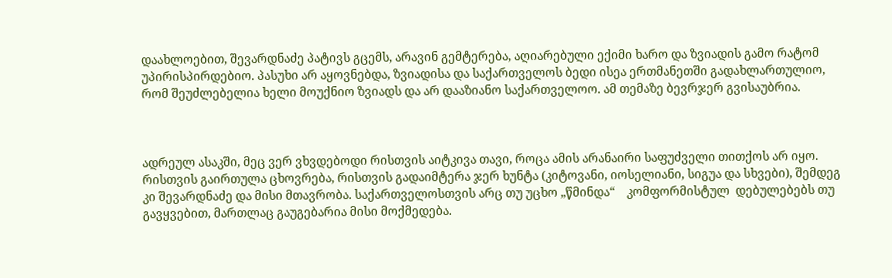დაახლოებით, შევარდნაძე პატივს გცემს, არავინ გემტერება, აღიარებული ექიმი ხარო და ზვიადის გამო რატომ უპირისპირდებიო. პასუხი არ აყოვნებდა, ზვიადისა და საქართველოს ბედი ისეა ერთმანეთში გადახლართულიო, რომ შეუძლებელია ხელი მოუქნიო ზვიადს და არ დააზიანო საქართველოო. ამ თემაზე ბევრჯერ გვისაუბრია.



ადრეულ ასაკში, მეც ვერ ვხვდებოდი რისთვის აიტკივა თავი, როცა ამის არანაირი საფუძველი თითქოს არ იყო. რისთვის გაირთულა ცხოვრება, რისთვის გადაიმტერა ჯერ ხუნტა (კიტოვანი, იოსელიანი, სიგუა და სხვები), შემდეგ კი შევარდნაძე და მისი მთავრობა. საქართველოსთვის არც თუ უცხო „წმინდა“    კომფორმისტულ  დებულებებს თუ გავყვებით, მართლაც გაუგებარია მისი მოქმედება.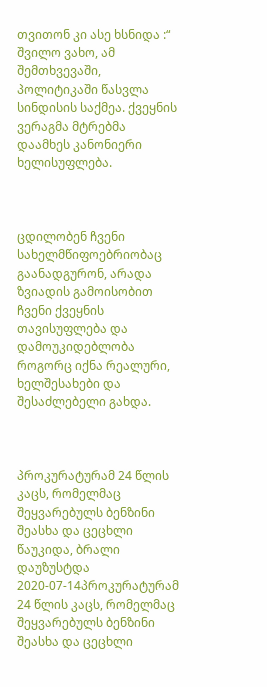თვითონ კი ასე ხსნიდა :“ შვილო ვახო, ამ შემთხვევაში, პოლიტიკაში წასვლა სინდისის საქმეა. ქვეყნის ვერაგმა მტრებმა დაამხეს კანონიერი ხელისუფლება.



ცდილობენ ჩვენი სახელმწიფოებრიობაც გაანადგურონ, არადა ზვიადის გამოისობით ჩვენი ქვეყნის თავისუფლება და დამოუკიდებლობა როგორც იქნა რეალური, ხელშესახები და შესაძლებელი გახდა.



პროკურატურამ 24 წლის კაცს, რომელმაც შეყვარებულს ბენზინი შეასხა და ცეცხლი წაუკიდა, ბრალი დაუზუსტდა
2020-07-14პროკურატურამ 24 წლის კაცს, რომელმაც შეყვარებულს ბენზინი შეასხა და ცეცხლი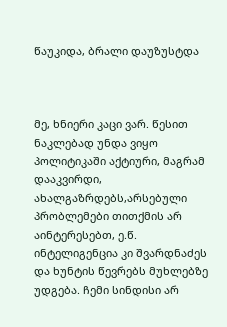წაუკიდა, ბრალი დაუზუსტდა



მე, ხნიერი კაცი ვარ. წესით ნაკლებად უნდა ვიყო პოლიტიკაში აქტიური, მაგრამ დააკვირდი, ახალგაზრდებს,არსებული პრობლემები თითქმის არ აინტერესებთ, ე.წ. ინტელიგენცია კი შვარდნაძეს და ხუნტის წევრებს მუხლებზე უდგება. ჩემი სინდისი არ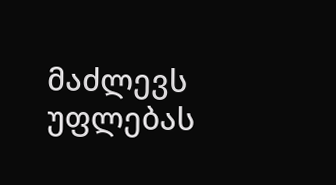მაძლევს უფლებას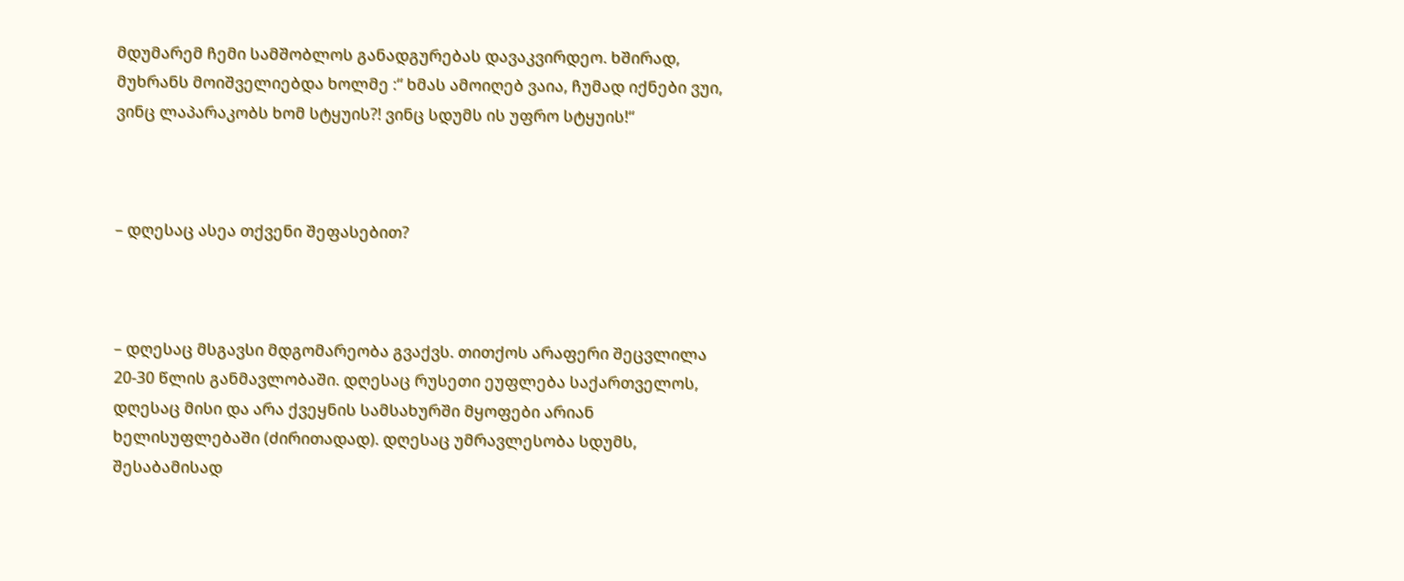მდუმარემ ჩემი სამშობლოს განადგურებას დავაკვირდეო. ხშირად, მუხრანს მოიშველიებდა ხოლმე :“ ხმას ამოიღებ ვაია, ჩუმად იქნები ვუი, ვინც ლაპარაკობს ხომ სტყუის?! ვინც სდუმს ის უფრო სტყუის!“



– დღესაც ასეა თქვენი შეფასებით?



– დღესაც მსგავსი მდგომარეობა გვაქვს. თითქოს არაფერი შეცვლილა 20-30 წლის განმავლობაში. დღესაც რუსეთი ეუფლება საქართველოს, დღესაც მისი და არა ქვეყნის სამსახურში მყოფები არიან ხელისუფლებაში (ძირითადად). დღესაც უმრავლესობა სდუმს, შესაბამისად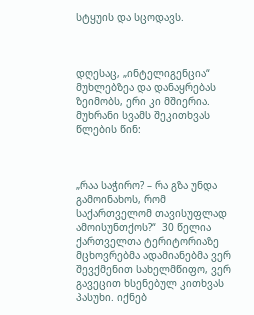სტყუის და სცოდავს.



დღესაც, „ინტელიგენცია“ მუხლებზეა და დანაყრებას ზეიმობს, ერი კი მშიერია. მუხრანი სვამს შეკითხვას წლების წინ:



„რაა საჭირო? – რა გზა უნდა გამოინახოს, რომ საქართველომ თავისუფლად ამოისუნთქოს?“  30 წელია ქართველთა ტერიტორიაზე მცხოვრებმა ადამიანებმა ვერ შევქმენით სახელმწიფო, ვერ გავეცით ხსენებულ კითხვას პასუხი. იქნებ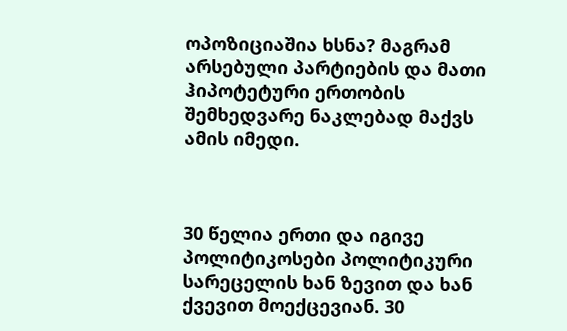ოპოზიციაშია ხსნა? მაგრამ არსებული პარტიების და მათი ჰიპოტეტური ერთობის შემხედვარე ნაკლებად მაქვს ამის იმედი.



30 წელია ერთი და იგივე პოლიტიკოსები პოლიტიკური სარეცელის ხან ზევით და ხან ქვევით მოექცევიან. 30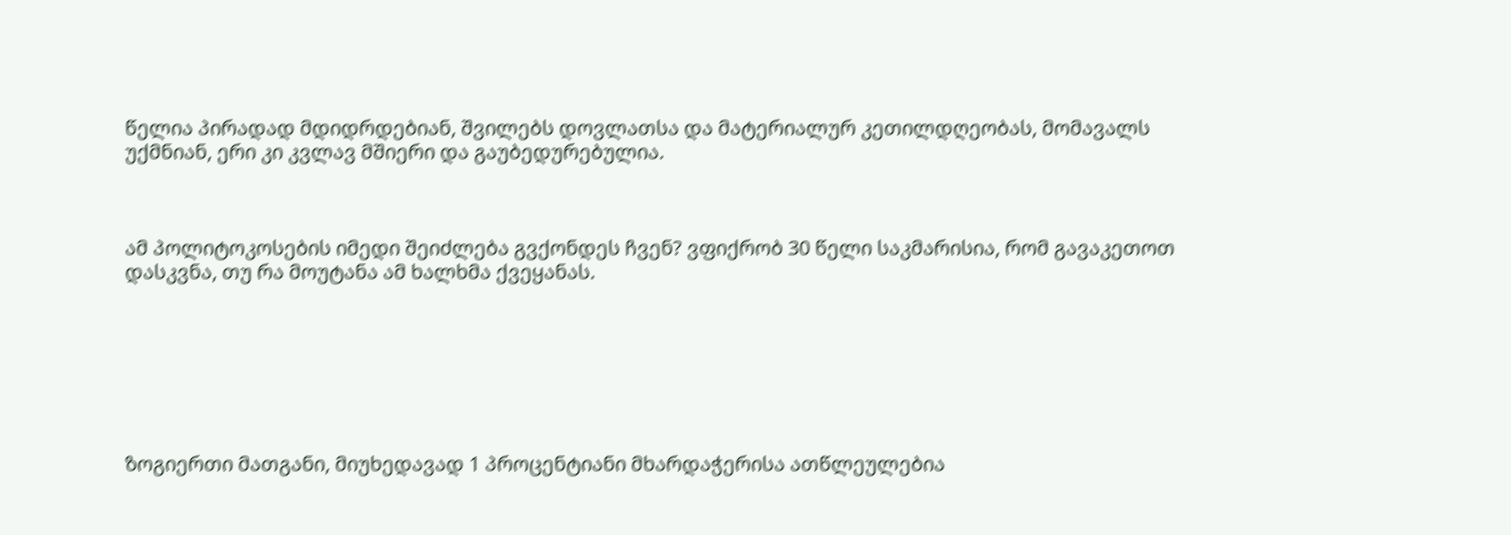წელია პირადად მდიდრდებიან, შვილებს დოვლათსა და მატერიალურ კეთილდღეობას, მომავალს უქმნიან, ერი კი კვლავ მშიერი და გაუბედურებულია.



ამ პოლიტოკოსების იმედი შეიძლება გვქონდეს ჩვენ? ვფიქრობ 30 წელი საკმარისია, რომ გავაკეთოთ დასკვნა, თუ რა მოუტანა ამ ხალხმა ქვეყანას.







ზოგიერთი მათგანი, მიუხედავად 1 პროცენტიანი მხარდაჭერისა ათწლეულებია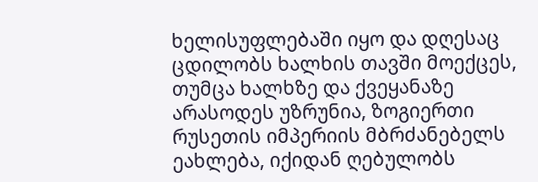ხელისუფლებაში იყო და დღესაც ცდილობს ხალხის თავში მოექცეს, თუმცა ხალხზე და ქვეყანაზე არასოდეს უზრუნია, ზოგიერთი რუსეთის იმპერიის მბრძანებელს ეახლება, იქიდან ღებულობს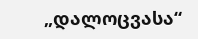„დალოცვასა“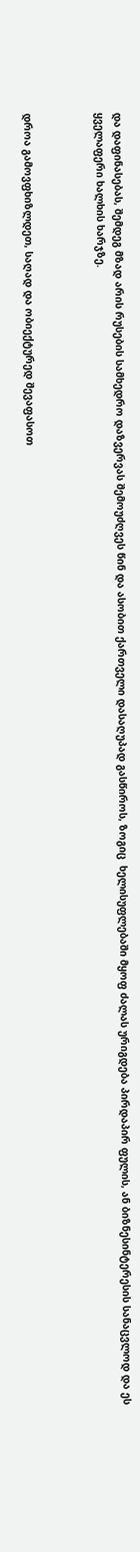და დაფინასებას, შემდეგ მზად არის რუსების სამხედრო დაზვერვას შემოუძღვეს წინ და ასობით ქართველი დასაღუპად გასწიროს, ზოგიც  ხელისუფლებაში მყოფ ძალას ურიგდება პირდაპირ ფულის, ან ბიზნესინტერესის სანაცვლოდ და ეს ყველაფერი ხალხის ხარჯზე.



დროა გამოვფხიზლდეთ, საღად და ობიექტურედ შევაფასოთ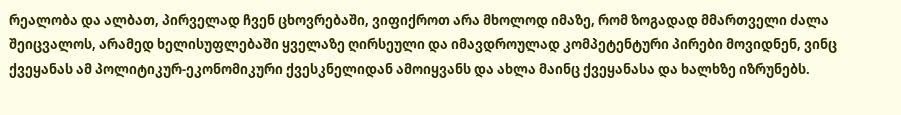რეალობა და ალბათ, პირველად ჩვენ ცხოვრებაში, ვიფიქროთ არა მხოლოდ იმაზე, რომ ზოგადად მმართველი ძალა შეიცვალოს, არამედ ხელისუფლებაში ყველაზე ღირსეული და იმავდროულად კომპეტენტური პირები მოვიდნენ, ვინც ქვეყანას ამ პოლიტიკურ-ეკონომიკური ქვესკნელიდან ამოიყვანს და ახლა მაინც ქვეყანასა და ხალხზე იზრუნებს.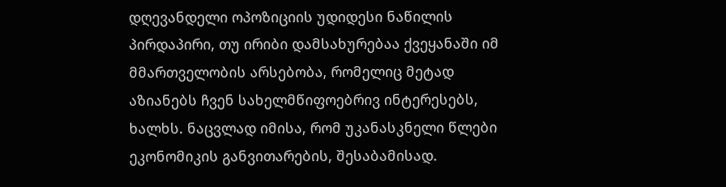დღევანდელი ოპოზიციის უდიდესი ნაწილის პირდაპირი, თუ ირიბი დამსახურებაა ქვეყანაში იმ მმართველობის არსებობა, რომელიც მეტად აზიანებს ჩვენ სახელმწიფოებრივ ინტერესებს, ხალხს. ნაცვლად იმისა, რომ უკანასკნელი წლები ეკონომიკის განვითარების, შესაბამისად.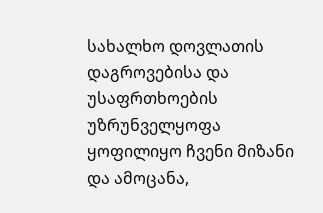სახალხო დოვლათის დაგროვებისა და უსაფრთხოების უზრუნველყოფა ყოფილიყო ჩვენი მიზანი და ამოცანა,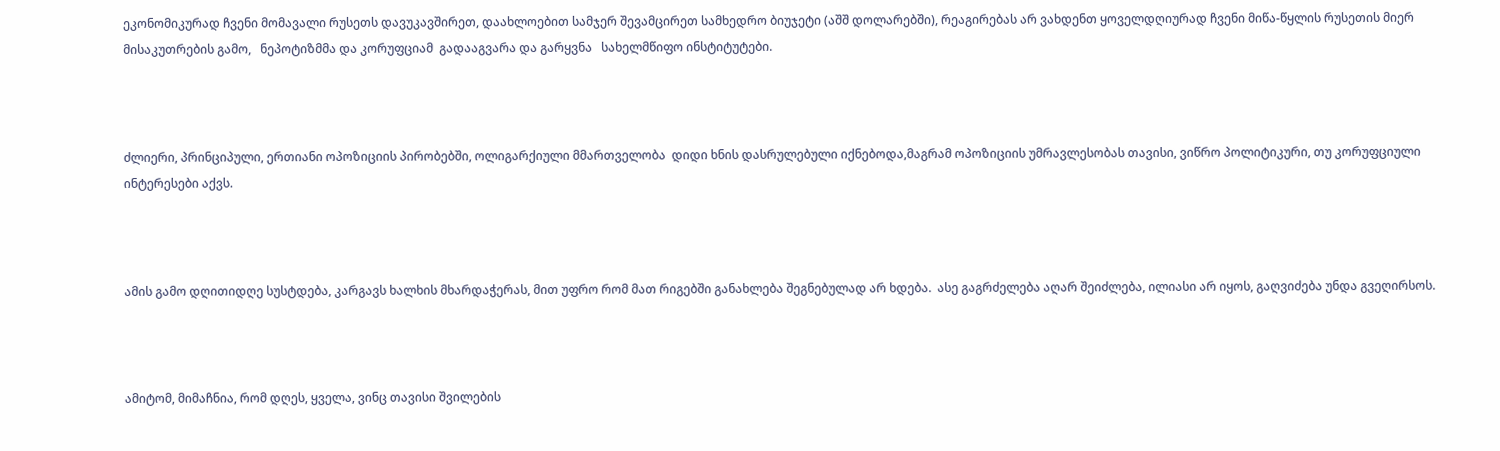ეკონომიკურად ჩვენი მომავალი რუსეთს დავუკავშირეთ, დაახლოებით სამჯერ შევამცირეთ სამხედრო ბიუჯეტი (აშშ დოლარებში), რეაგირებას არ ვახდენთ ყოველდღიურად ჩვენი მიწა-წყლის რუსეთის მიერ მისაკუთრების გამო,   ნეპოტიზმმა და კორუფციამ  გადააგვარა და გარყვნა   სახელმწიფო ინსტიტუტები.



ძლიერი, პრინციპული, ერთიანი ოპოზიციის პირობებში, ოლიგარქიული მმართველობა  დიდი ხნის დასრულებული იქნებოდა,მაგრამ ოპოზიციის უმრავლესობას თავისი, ვიწრო პოლიტიკური, თუ კორუფციული ინტერესები აქვს.



ამის გამო დღითიდღე სუსტდება, კარგავს ხალხის მხარდაჭერას, მით უფრო რომ მათ რიგებში განახლება შეგნებულად არ ხდება.  ასე გაგრძელება აღარ შეიძლება, ილიასი არ იყოს, გაღვიძება უნდა გვეღირსოს.



ამიტომ, მიმაჩნია, რომ დღეს, ყველა, ვინც თავისი შვილების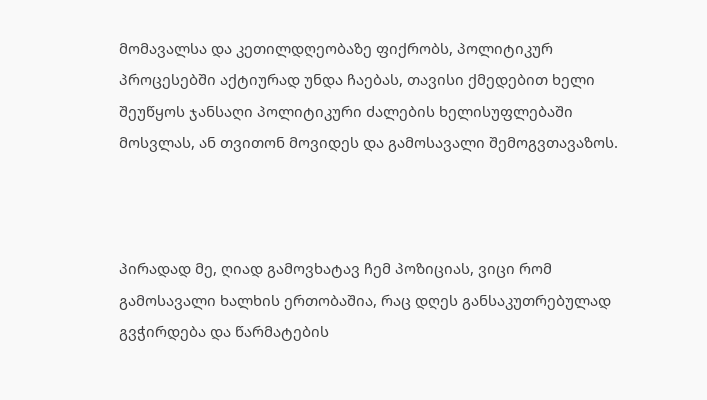მომავალსა და კეთილდღეობაზე ფიქრობს, პოლიტიკურ პროცესებში აქტიურად უნდა ჩაებას, თავისი ქმედებით ხელი შეუწყოს ჯანსაღი პოლიტიკური ძალების ხელისუფლებაში მოსვლას, ან თვითონ მოვიდეს და გამოსავალი შემოგვთავაზოს.



პირადად მე, ღიად გამოვხატავ ჩემ პოზიციას, ვიცი რომ გამოსავალი ხალხის ერთობაშია, რაც დღეს განსაკუთრებულად გვჭირდება და წარმატების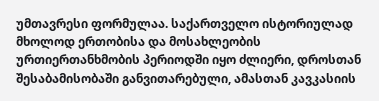უმთავრესი ფორმულაა. საქართველო ისტორიულად მხოლოდ ერთობისა და მოსახლეობის ურთიერთანხმობის პერიოდში იყო ძლიერი, დროსთან შესაბამისობაში განვითარებული, ამასთან კავკასიის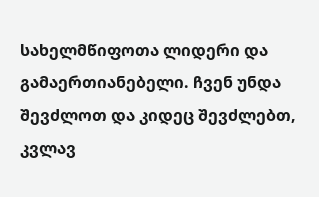სახელმწიფოთა ლიდერი და გამაერთიანებელი. ჩვენ უნდა შევძლოთ და კიდეც შევძლებთ, კვლავ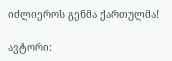იძლიეროს გენმა ქართულმა!

ავტორი: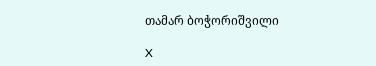თამარ ბოჭორიშვილი

X